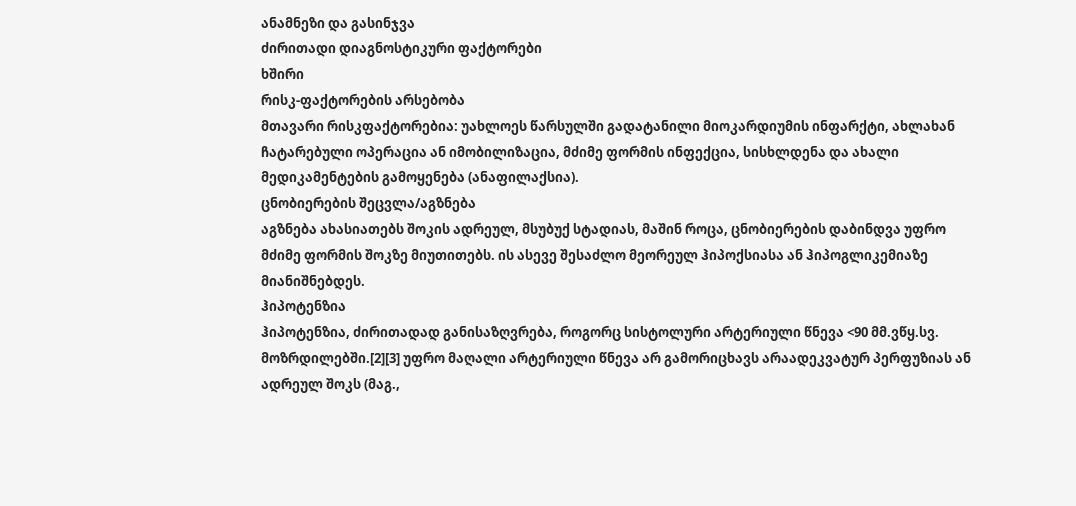ანამნეზი და გასინჯვა
ძირითადი დიაგნოსტიკური ფაქტორები
ხშირი
რისკ-ფაქტორების არსებობა
მთავარი რისკფაქტორებია: უახლოეს წარსულში გადატანილი მიოკარდიუმის ინფარქტი, ახლახან ჩატარებული ოპერაცია ან იმობილიზაცია, მძიმე ფორმის ინფექცია, სისხლდენა და ახალი მედიკამენტების გამოყენება (ანაფილაქსია).
ცნობიერების შეცვლა/აგზნება
აგზნება ახასიათებს შოკის ადრეულ, მსუბუქ სტადიას, მაშინ როცა, ცნობიერების დაბინდვა უფრო მძიმე ფორმის შოკზე მიუთითებს. ის ასევე შესაძლო მეორეულ ჰიპოქსიასა ან ჰიპოგლიკემიაზე მიანიშნებდეს.
ჰიპოტენზია
ჰიპოტენზია, ძირითადად განისაზღვრება, როგორც სისტოლური არტერიული წნევა <90 მმ.ვწყ.სვ. მოზრდილებში.[2][3] უფრო მაღალი არტერიული წნევა არ გამორიცხავს არაადეკვატურ პერფუზიას ან ადრეულ შოკს (მაგ.,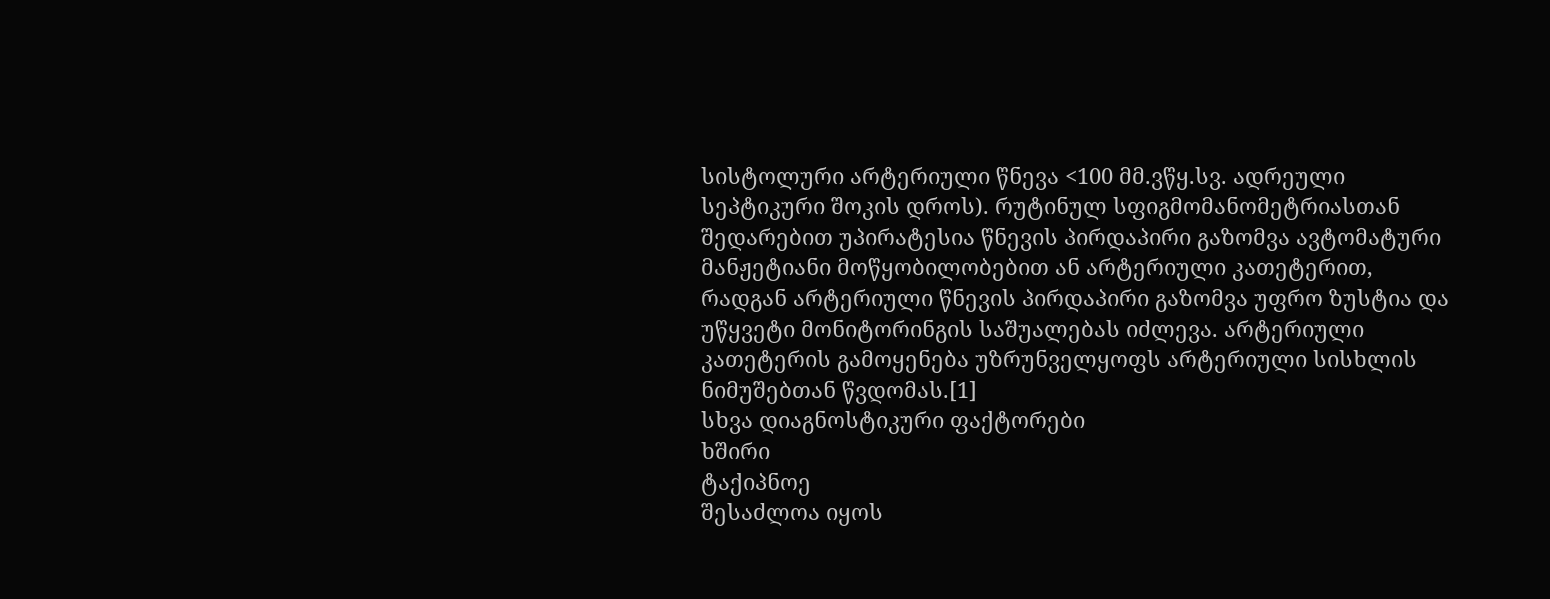სისტოლური არტერიული წნევა <100 მმ.ვწყ.სვ. ადრეული სეპტიკური შოკის დროს). რუტინულ სფიგმომანომეტრიასთან შედარებით უპირატესია წნევის პირდაპირი გაზომვა ავტომატური მანჟეტიანი მოწყობილობებით ან არტერიული კათეტერით, რადგან არტერიული წნევის პირდაპირი გაზომვა უფრო ზუსტია და უწყვეტი მონიტორინგის საშუალებას იძლევა. არტერიული კათეტერის გამოყენება უზრუნველყოფს არტერიული სისხლის ნიმუშებთან წვდომას.[1]
სხვა დიაგნოსტიკური ფაქტორები
ხშირი
ტაქიპნოე
შესაძლოა იყოს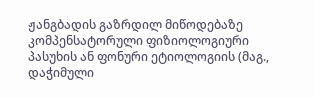ჟანგბადის გაზრდილ მიწოდებაზე კომპენსატორული ფიზიოლოგიური პასუხის ან ფონური ეტიოლოგიის (მაგ., დაჭიმული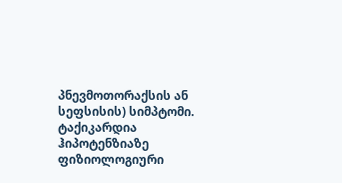პნევმოთორაქსის ან სეფსისის) სიმპტომი.
ტაქიკარდია
ჰიპოტენზიაზე ფიზიოლოგიური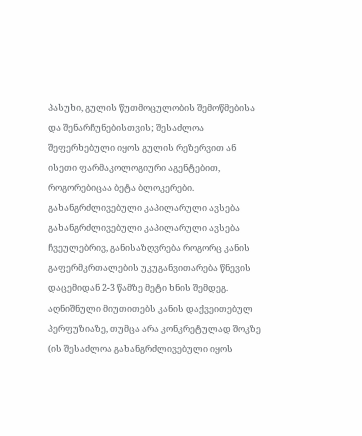პასუხი, გულის წუთმოცულობის შემოწმებისა და შენარჩუნებისთვის; შესაძლოა შეფერხებული იყოს გულის რეზერვით ან ისეთი ფარმაკოლოგიური აგენტებით, როგორებიცაა ბეტა ბლოკერები.
გახანგრძლივებული კაპილარული ავსება
გახანგრძლივებული კაპილარული ავსება ჩვეულებრივ, განისაზღვრება როგორც კანის გაფერმკრთალების უკუგანვითარება წნევის დაცემიდან 2-3 წამზე მეტი ხნის შემდეგ. აღნიშნული მიუთითებს კანის დაქვეითებულ პერფუზიაზე, თუმცა არა კონკრეტულად შოკზე (ის შესაძლოა გახანგრძლივებული იყოს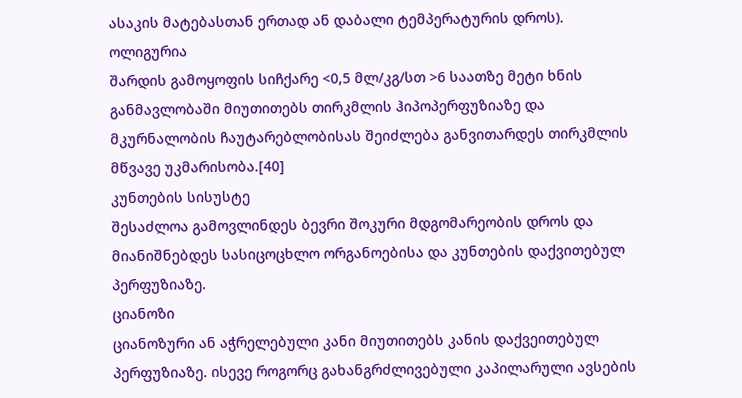ასაკის მატებასთან ერთად ან დაბალი ტემპერატურის დროს).
ოლიგურია
შარდის გამოყოფის სიჩქარე <0,5 მლ/კგ/სთ >6 საათზე მეტი ხნის განმავლობაში მიუთითებს თირკმლის ჰიპოპერფუზიაზე და მკურნალობის ჩაუტარებლობისას შეიძლება განვითარდეს თირკმლის მწვავე უკმარისობა.[40]
კუნთების სისუსტე
შესაძლოა გამოვლინდეს ბევრი შოკური მდგომარეობის დროს და მიანიშნებდეს სასიცოცხლო ორგანოებისა და კუნთების დაქვითებულ პერფუზიაზე.
ციანოზი
ციანოზური ან აჭრელებული კანი მიუთითებს კანის დაქვეითებულ პერფუზიაზე. ისევე როგორც გახანგრძლივებული კაპილარული ავსების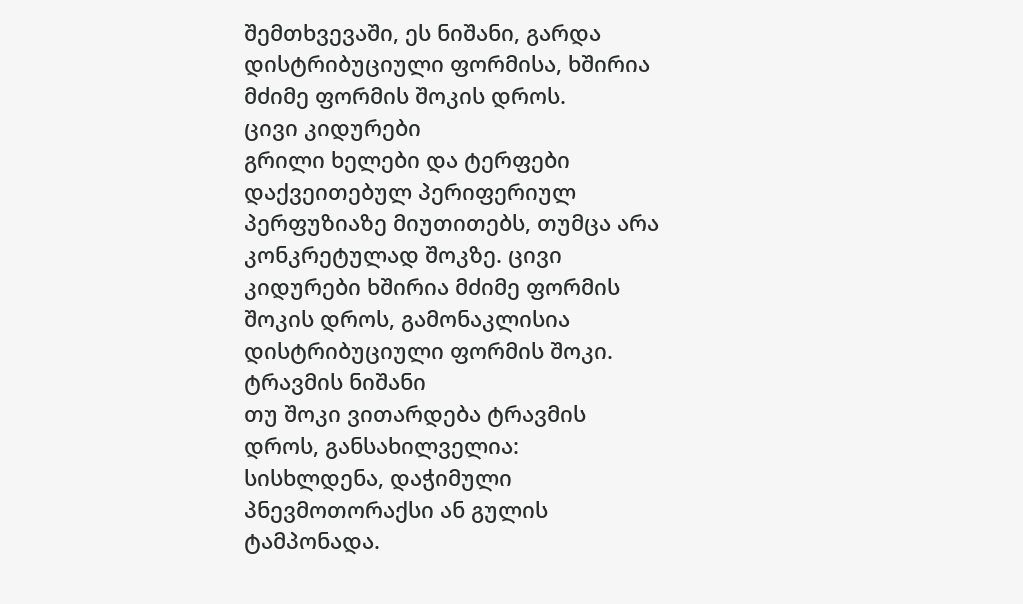შემთხვევაში, ეს ნიშანი, გარდა დისტრიბუციული ფორმისა, ხშირია მძიმე ფორმის შოკის დროს.
ცივი კიდურები
გრილი ხელები და ტერფები დაქვეითებულ პერიფერიულ პერფუზიაზე მიუთითებს, თუმცა არა კონკრეტულად შოკზე. ცივი კიდურები ხშირია მძიმე ფორმის შოკის დროს, გამონაკლისია დისტრიბუციული ფორმის შოკი.
ტრავმის ნიშანი
თუ შოკი ვითარდება ტრავმის დროს, განსახილველია: სისხლდენა, დაჭიმული პნევმოთორაქსი ან გულის ტამპონადა.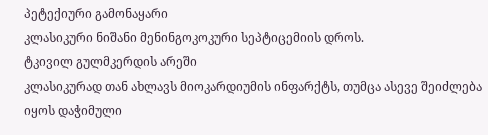პეტექიური გამონაყარი
კლასიკური ნიშანი მენინგოკოკური სეპტიცემიის დროს.
ტკივილ გულმკერდის არეში
კლასიკურად თან ახლავს მიოკარდიუმის ინფარქტს, თუმცა ასევე შეიძლება იყოს დაჭიმული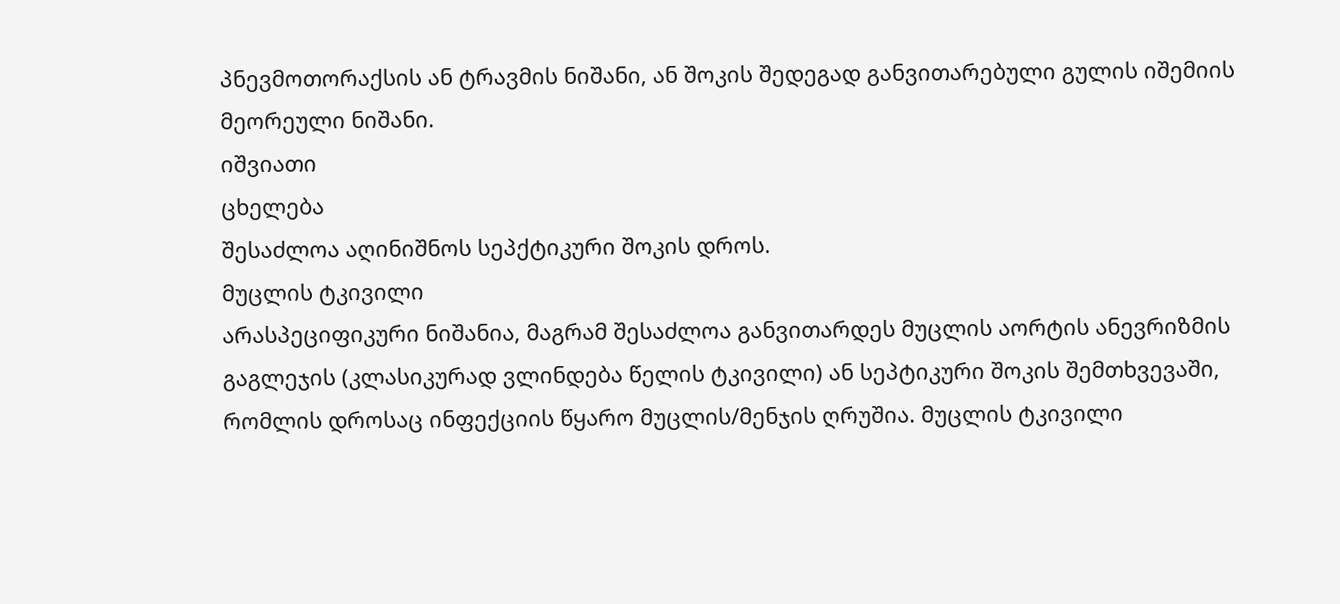პნევმოთორაქსის ან ტრავმის ნიშანი, ან შოკის შედეგად განვითარებული გულის იშემიის მეორეული ნიშანი.
იშვიათი
ცხელება
შესაძლოა აღინიშნოს სეპქტიკური შოკის დროს.
მუცლის ტკივილი
არასპეციფიკური ნიშანია, მაგრამ შესაძლოა განვითარდეს მუცლის აორტის ანევრიზმის გაგლეჯის (კლასიკურად ვლინდება წელის ტკივილი) ან სეპტიკური შოკის შემთხვევაში, რომლის დროსაც ინფექციის წყარო მუცლის/მენჯის ღრუშია. მუცლის ტკივილი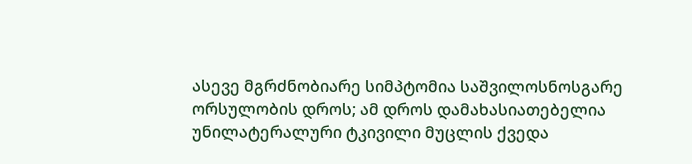ასევე მგრძნობიარე სიმპტომია საშვილოსნოსგარე ორსულობის დროს; ამ დროს დამახასიათებელია უნილატერალური ტკივილი მუცლის ქვედა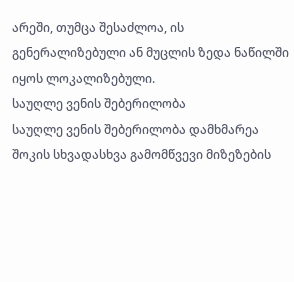არეში, თუმცა შესაძლოა, ის გენერალიზებული ან მუცლის ზედა ნაწილში იყოს ლოკალიზებული.
საუღლე ვენის შებერილობა
საუღლე ვენის შებერილობა დამხმარეა შოკის სხვადასხვა გამომწვევი მიზეზების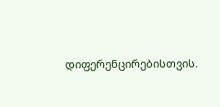დიფერენცირებისთვის.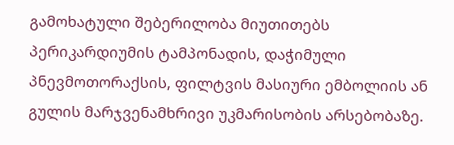გამოხატული შებერილობა მიუთითებს პერიკარდიუმის ტამპონადის, დაჭიმული პნევმოთორაქსის, ფილტვის მასიური ემბოლიის ან გულის მარჯვენამხრივი უკმარისობის არსებობაზე.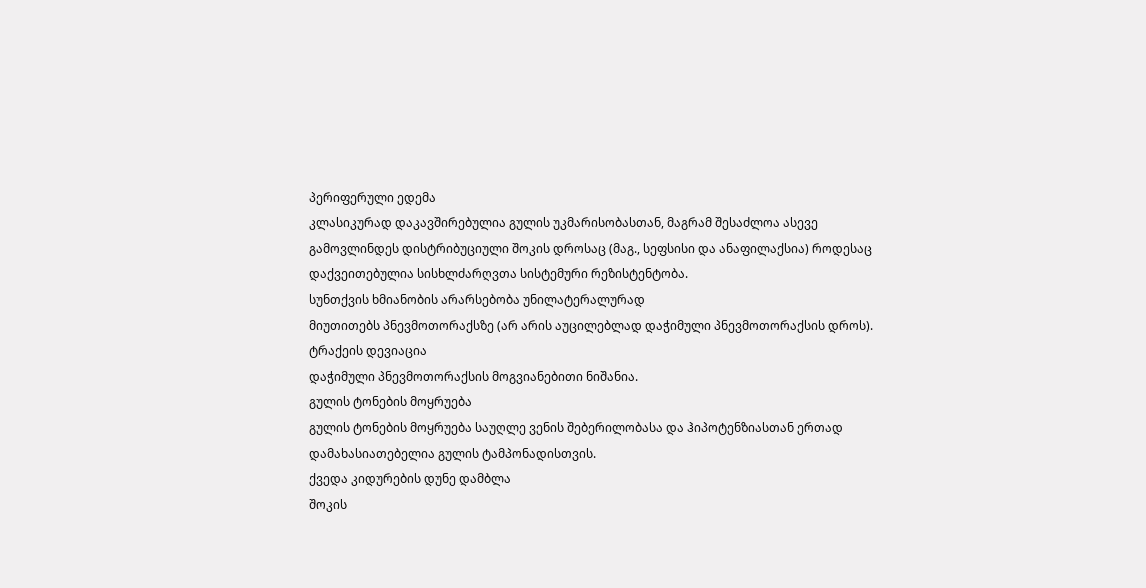პერიფერული ედემა
კლასიკურად დაკავშირებულია გულის უკმარისობასთან, მაგრამ შესაძლოა ასევე გამოვლინდეს დისტრიბუციული შოკის დროსაც (მაგ., სეფსისი და ანაფილაქსია) როდესაც დაქვეითებულია სისხლძარღვთა სისტემური რეზისტენტობა.
სუნთქვის ხმიანობის არარსებობა უნილატერალურად
მიუთითებს პნევმოთორაქსზე (არ არის აუცილებლად დაჭიმული პნევმოთორაქსის დროს).
ტრაქეის დევიაცია
დაჭიმული პნევმოთორაქსის მოგვიანებითი ნიშანია.
გულის ტონების მოყრუება
გულის ტონების მოყრუება საუღლე ვენის შებერილობასა და ჰიპოტენზიასთან ერთად დამახასიათებელია გულის ტამპონადისთვის.
ქვედა კიდურების დუნე დამბლა
შოკის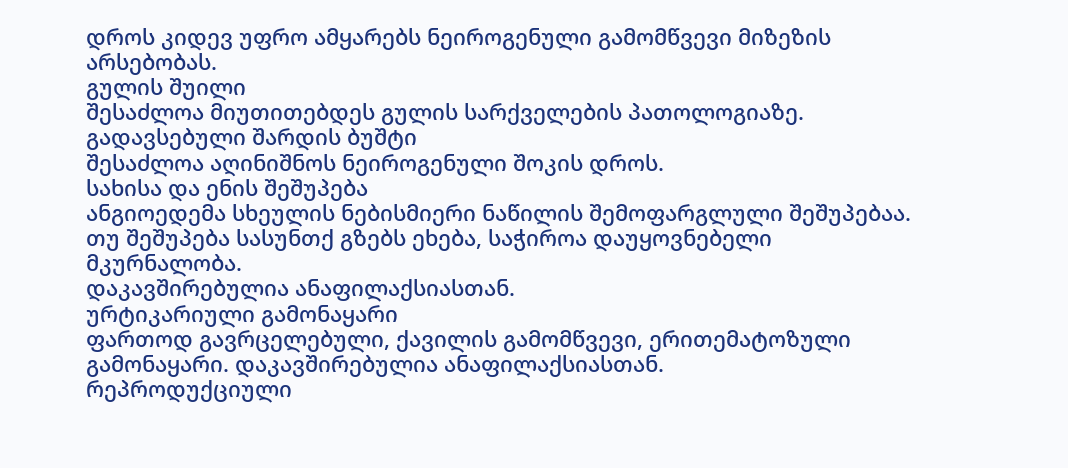დროს კიდევ უფრო ამყარებს ნეიროგენული გამომწვევი მიზეზის არსებობას.
გულის შუილი
შესაძლოა მიუთითებდეს გულის სარქველების პათოლოგიაზე.
გადავსებული შარდის ბუშტი
შესაძლოა აღინიშნოს ნეიროგენული შოკის დროს.
სახისა და ენის შეშუპება
ანგიოედემა სხეულის ნებისმიერი ნაწილის შემოფარგლული შეშუპებაა. თუ შეშუპება სასუნთქ გზებს ეხება, საჭიროა დაუყოვნებელი მკურნალობა.
დაკავშირებულია ანაფილაქსიასთან.
ურტიკარიული გამონაყარი
ფართოდ გავრცელებული, ქავილის გამომწვევი, ერითემატოზული გამონაყარი. დაკავშირებულია ანაფილაქსიასთან.
რეპროდუქციული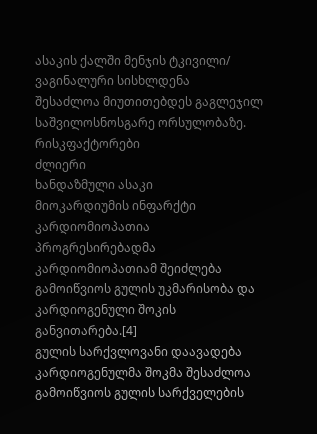ასაკის ქალში მენჯის ტკივილი/ ვაგინალური სისხლდენა
შესაძლოა მიუთითებდეს გაგლეჯილ საშვილოსნოსგარე ორსულობაზე.
რისკფაქტორები
ძლიერი
ხანდაზმული ასაკი
მიოკარდიუმის ინფარქტი
კარდიომიოპათია
პროგრესირებადმა კარდიომიოპათიამ შეიძლება გამოიწვიოს გულის უკმარისობა და კარდიოგენული შოკის განვითარება.[4]
გულის სარქვლოვანი დაავადება
კარდიოგენულმა შოკმა შესაძლოა გამოიწვიოს გულის სარქველების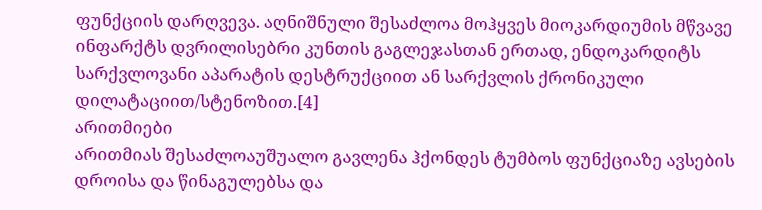ფუნქციის დარღვევა. აღნიშნული შესაძლოა მოჰყვეს მიოკარდიუმის მწვავე ინფარქტს დვრილისებრი კუნთის გაგლეჯასთან ერთად, ენდოკარდიტს სარქვლოვანი აპარატის დესტრუქციით ან სარქვლის ქრონიკული დილატაციით/სტენოზით.[4]
არითმიები
არითმიას შესაძლოაუშუალო გავლენა ჰქონდეს ტუმბოს ფუნქციაზე ავსების დროისა და წინაგულებსა და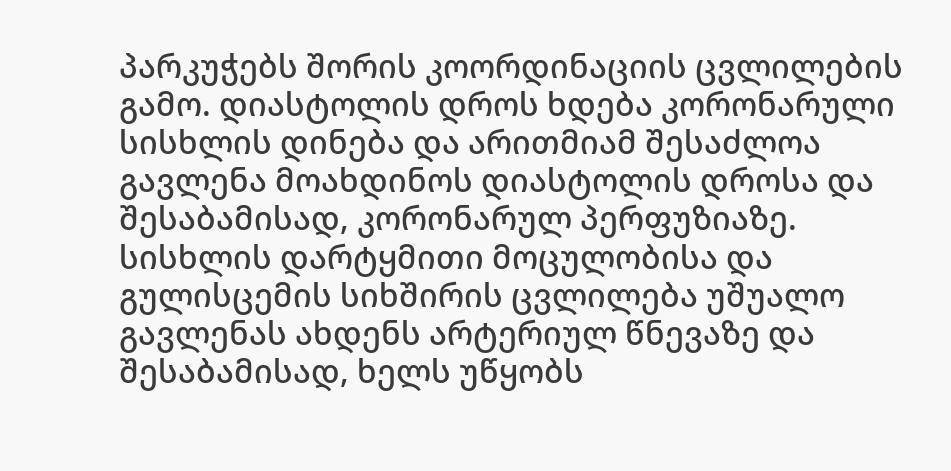პარკუჭებს შორის კოორდინაციის ცვლილების გამო. დიასტოლის დროს ხდება კორონარული სისხლის დინება და არითმიამ შესაძლოა გავლენა მოახდინოს დიასტოლის დროსა და შესაბამისად, კორონარულ პერფუზიაზე. სისხლის დარტყმითი მოცულობისა და გულისცემის სიხშირის ცვლილება უშუალო გავლენას ახდენს არტერიულ წნევაზე და შესაბამისად, ხელს უწყობს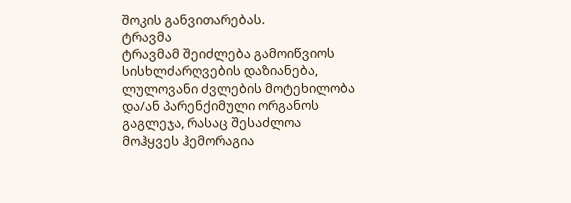შოკის განვითარებას.
ტრავმა
ტრავმამ შეიძლება გამოიწვიოს სისხლძარღვების დაზიანება, ლულოვანი ძვლების მოტეხილობა და/ან პარენქიმული ორგანოს გაგლეჯა, რასაც შესაძლოა მოჰყვეს ჰემორაგია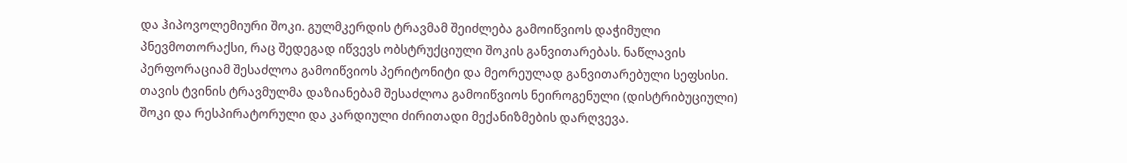და ჰიპოვოლემიური შოკი. გულმკერდის ტრავმამ შეიძლება გამოიწვიოს დაჭიმული პნევმოთორაქსი, რაც შედეგად იწვევს ობსტრუქციული შოკის განვითარებას. ნაწლავის პერფორაციამ შესაძლოა გამოიწვიოს პერიტონიტი და მეორეულად განვითარებული სეფსისი. თავის ტვინის ტრავმულმა დაზიანებამ შესაძლოა გამოიწვიოს ნეიროგენული (დისტრიბუციული) შოკი და რესპირატორული და კარდიული ძირითადი მექანიზმების დარღვევა.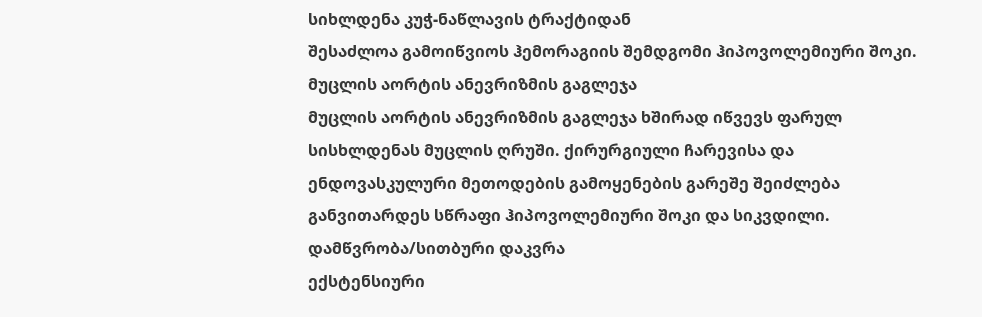სიხლდენა კუჭ-ნაწლავის ტრაქტიდან
შესაძლოა გამოიწვიოს ჰემორაგიის შემდგომი ჰიპოვოლემიური შოკი.
მუცლის აორტის ანევრიზმის გაგლეჯა
მუცლის აორტის ანევრიზმის გაგლეჯა ხშირად იწვევს ფარულ სისხლდენას მუცლის ღრუში. ქირურგიული ჩარევისა და ენდოვასკულური მეთოდების გამოყენების გარეშე შეიძლება განვითარდეს სწრაფი ჰიპოვოლემიური შოკი და სიკვდილი.
დამწვრობა/სითბური დაკვრა
ექსტენსიური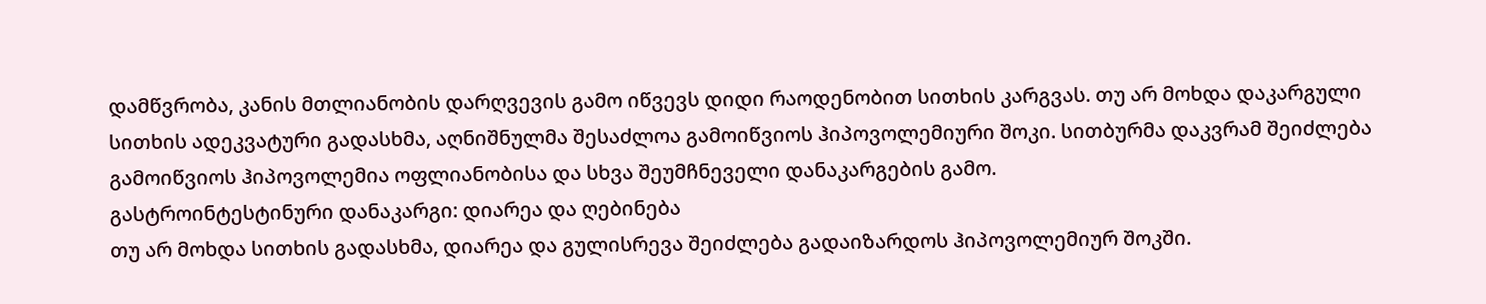დამწვრობა, კანის მთლიანობის დარღვევის გამო იწვევს დიდი რაოდენობით სითხის კარგვას. თუ არ მოხდა დაკარგული სითხის ადეკვატური გადასხმა, აღნიშნულმა შესაძლოა გამოიწვიოს ჰიპოვოლემიური შოკი. სითბურმა დაკვრამ შეიძლება გამოიწვიოს ჰიპოვოლემია ოფლიანობისა და სხვა შეუმჩნეველი დანაკარგების გამო.
გასტროინტესტინური დანაკარგი: დიარეა და ღებინება
თუ არ მოხდა სითხის გადასხმა, დიარეა და გულისრევა შეიძლება გადაიზარდოს ჰიპოვოლემიურ შოკში.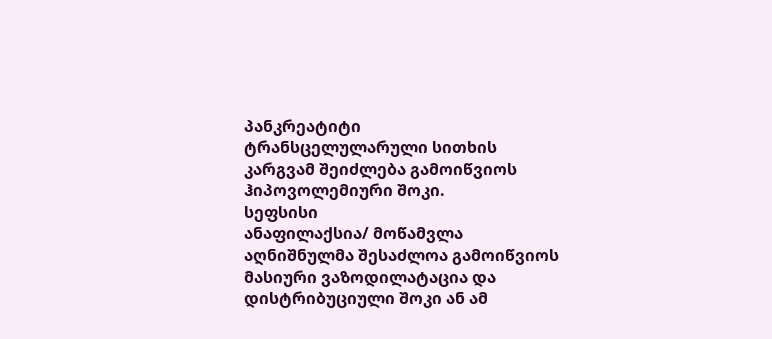პანკრეატიტი
ტრანსცელულარული სითხის კარგვამ შეიძლება გამოიწვიოს ჰიპოვოლემიური შოკი.
სეფსისი
ანაფილაქსია/ მოწამვლა
აღნიშნულმა შესაძლოა გამოიწვიოს მასიური ვაზოდილატაცია და დისტრიბუციული შოკი ან ამ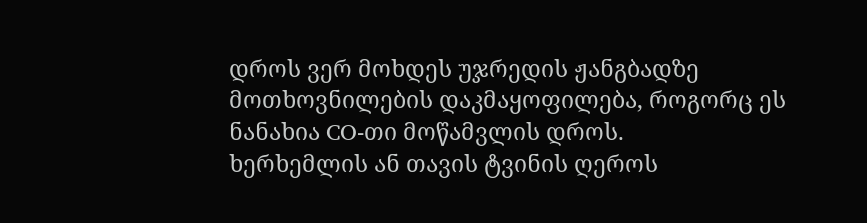დროს ვერ მოხდეს უჯრედის ჟანგბადზე მოთხოვნილების დაკმაყოფილება, როგორც ეს ნანახია CO-თი მოწამვლის დროს.
ხერხემლის ან თავის ტვინის ღეროს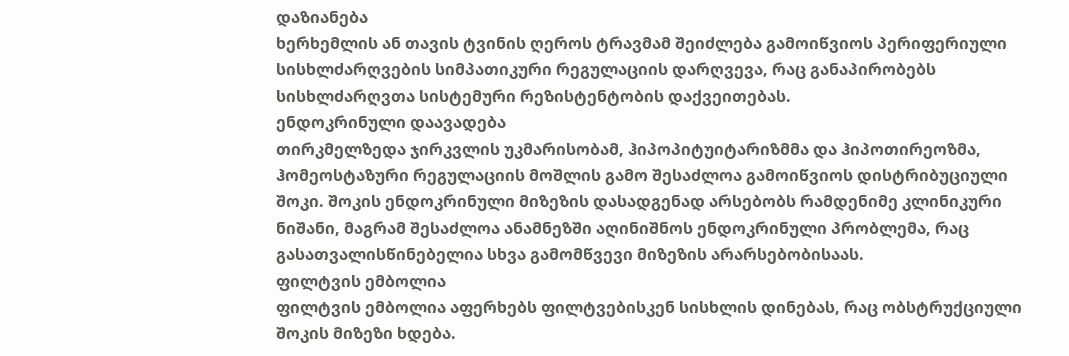დაზიანება
ხერხემლის ან თავის ტვინის ღეროს ტრავმამ შეიძლება გამოიწვიოს პერიფერიული სისხლძარღვების სიმპათიკური რეგულაციის დარღვევა, რაც განაპირობებს სისხლძარღვთა სისტემური რეზისტენტობის დაქვეითებას.
ენდოკრინული დაავადება
თირკმელზედა ჯირკვლის უკმარისობამ, ჰიპოპიტუიტარიზმმა და ჰიპოთირეოზმა, ჰომეოსტაზური რეგულაციის მოშლის გამო შესაძლოა გამოიწვიოს დისტრიბუციული შოკი. შოკის ენდოკრინული მიზეზის დასადგენად არსებობს რამდენიმე კლინიკური ნიშანი, მაგრამ შესაძლოა ანამნეზში აღინიშნოს ენდოკრინული პრობლემა, რაც გასათვალისწინებელია სხვა გამომწვევი მიზეზის არარსებობისაას.
ფილტვის ემბოლია
ფილტვის ემბოლია აფერხებს ფილტვებისკენ სისხლის დინებას, რაც ობსტრუქციული შოკის მიზეზი ხდება.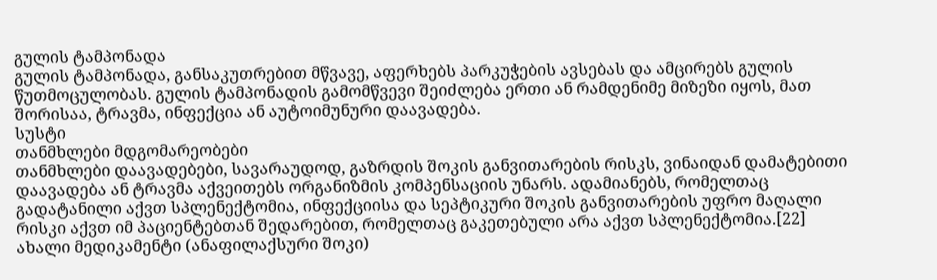გულის ტამპონადა
გულის ტამპონადა, განსაკუთრებით მწვავე, აფერხებს პარკუჭების ავსებას და ამცირებს გულის წუთმოცულობას. გულის ტამპონადის გამომწვევი შეიძლება ერთი ან რამდენიმე მიზეზი იყოს, მათ შორისაა, ტრავმა, ინფექცია ან აუტოიმუნური დაავადება.
სუსტი
თანმხლები მდგომარეობები
თანმხლები დაავადებები, სავარაუდოდ, გაზრდის შოკის განვითარების რისკს, ვინაიდან დამატებითი დაავადება ან ტრავმა აქვეითებს ორგანიზმის კომპენსაციის უნარს. ადამიანებს, რომელთაც გადატანილი აქვთ სპლენექტომია, ინფექციისა და სეპტიკური შოკის განვითარების უფრო მაღალი რისკი აქვთ იმ პაციენტებთან შედარებით, რომელთაც გაკეთებული არა აქვთ სპლენექტომია.[22]
ახალი მედიკამენტი (ანაფილაქსური შოკი)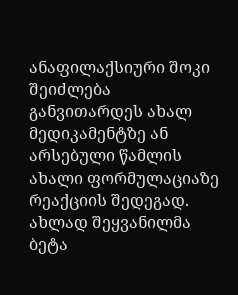ანაფილაქსიური შოკი შეიძლება განვითარდეს ახალ მედიკამენტზე ან არსებული წამლის ახალი ფორმულაციაზე რეაქციის შედეგად. ახლად შეყვანილმა ბეტა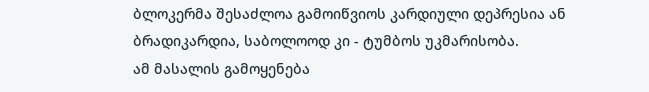ბლოკერმა შესაძლოა გამოიწვიოს კარდიული დეპრესია ან ბრადიკარდია, საბოლოოდ კი - ტუმბოს უკმარისობა.
ამ მასალის გამოყენება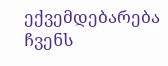ექვემდებარება ჩვენს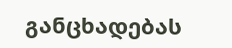განცხადებას